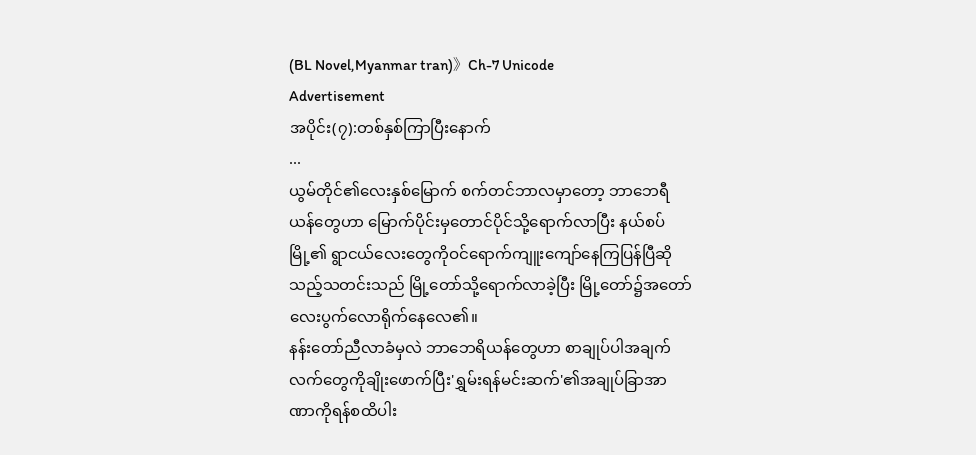(BL Novel,Myanmar tran)》Ch-7 Unicode
Advertisement
အပိုင်း(၇):တစ်နှစ်ကြာပြီးနောက်
...
ယွမ်တိုင်၏လေးနှစ်မြောက် စက်တင်ဘာလမှာတော့ ဘာဘေရီယန်တွေဟာ မြောက်ပိုင်းမှတောင်ပိုင်သို့ရောက်လာပြီး နယ်စပ်မြို့၏ ရွာငယ်လေးတွေကိုဝင်ရောက်ကျူးကျော်နေကြပြန်ပြီဆိုသည့်သတင်းသည် မြို့တော်သို့ရောက်လာခဲ့ပြီး မြို့တော်၌အတော်လေးပွက်လောရိုက်နေလေ၏။
နန်းတော်ညီလာခံမှလဲ ဘာဘေရိယန်တွေဟာ စာချုပ်ပါအချက်လက်တွေကိုချိုးဖောက်ပြီး'ရွှမ်းရန်မင်းဆက်'၏အချုပ်ခြာအာဏာကိုရန်စထိပါး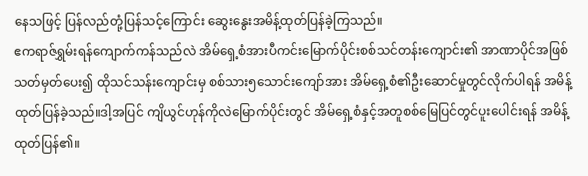နေသဖြင့် ပြန်လည်တုံ့ပြန်သင့်ကြောင်း ဆွေးနွေးအမိန့်ထုတ်ပြန်ခဲ့ကြသည်။
ဧကရာဇ်ရွှမ်းရန်ကျောက်ကန်သည်လဲ အိမ်ရှေ့စံအားပီကင်းမြောက်ပိုင်းစစ်သင်တန်းကျောင်း၏ အာဏာပိုင်အဖြစ်သတ်မှတ်ပေး၍ ထိုသင်သန်းကျောင်းမှ စစ်သား၅သောင်းကျော်အား အိမ်ရှေ့စံ၏ဦးဆောင်မှုတွင်လိုက်ပါရန် အမိန့်ထုတ်ပြန်ခဲ့သည်။ဒါ့အပြင် ကျိယွင်ဟုန်ကိုလဲမြောက်ပိုင်းတွင် အိမ်ရှေ့စံနှင့်အတူစစ်မြေပြင်တွင်ပူးပေါင်းရန် အမိန့်ထုတ်ပြန်၏။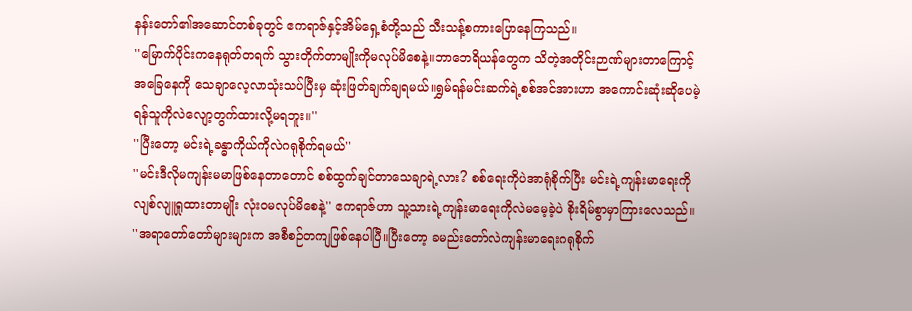နန်းတော်၏အဆောင်တစ်ခုတွင် ဧကရာဇ်နှင့်အိမ်ရှေ့စံတို့သည် သီးသန့်စကားပြောနေကြသည်။
''မြောက်ပိုင်းကနေရုတ်တရက် သွားတိုက်တာမျိုးကိုမလုပ်မိစေနဲ့။ဘာဘေရိယန်တွေက သိတဲ့အတိုင်းဉာဏ်များတာကြောင့် အခြေနေကို သေချာလေ့လာသုံးသပ်ပြီးမှ ဆုံးဖြတ်ချက်ချရမယ်။ရွှမ်ရန်မင်းဆက်ရဲ့စစ်အင်အားဟာ အကောင်းဆုံးဆိုပေမဲ့ ရန်သူကိုလဲလျော့တွက်ထားလို့မရဘူး။''
''ပြီးတော့ မင်းရဲ့ခန္ဓာကိုယ်ကိုလဲဂရုစိုက်ရမယ်''
''မင်းဒီလိုမကျန်းမမာဖြစ်နေတာတောင် စစ်ထွက်ချင်တာသေချာရဲ့လား? စစ်ရေးကိုပဲအာရုံစိုက်ပြီး မင်းရဲ့ကျန်းမာရေးကိုလျစ်လျူရှုထားတာမျိုး လုံးဝမလုပ်မိစေနဲ့'' ဧကရာဇ်ဟာ သူ့သားရဲ့ကျန်းမာရေးကိုလဲမမေ့ခဲ့ပဲ စိုးရိမ်စွာမှာကြားလေသည်။
''အရာတော်တော်များများက အစီစဉ်တကျဖြစ်နေပါပြီ။ပြီးတော့ ခမည်းတော်လဲကျန်းမာရေးဂရုစိုက်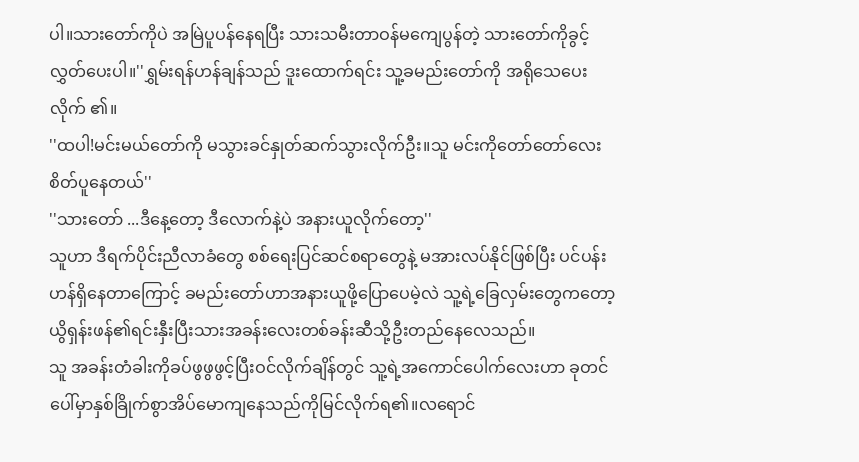ပါ။သားတော်ကိုပဲ အမြဲပူပန်နေရပြီး သားသမီးတာဝန်မကျေပွန်တဲ့ သားတော်ကိုခွင့်လွှတ်ပေးပါ။''ရွှမ်းရန်ဟန်ချန်သည် ဒူးထောက်ရင်း သူ့ခမည်းတော်ကို အရိုသေပေးလိုက် ၏။
''ထပါ!မင်းမယ်တော်ကို မသွားခင်နှုတ်ဆက်သွားလိုက်ဦး။သူ မင်းကိုတော်တော်လေး စိတ်ပူနေတယ်''
''သားတော် ...ဒီနေ့တော့ ဒီလောက်နဲ့ပဲ အနားယူလိုက်တော့''
သူဟာ ဒီရက်ပိုင်းညီလာခံတွေ စစ်ရေးပြင်ဆင်စရာတွေနဲ့ မအားလပ်နိုင်ဖြစ်ပြီး ပင်ပန်းဟန်ရှိနေတာကြောင့် ခမည်းတော်ဟာအနားယူဖို့ပြောပေမဲ့လဲ သူ့ရဲ့ခြေလှမ်းတွေကတော့ ယွိရှန်းဖန်၏ရင်းနှီးပြီးသားအခန်းလေးတစ်ခန်းဆီသို့ဦးတည်နေလေသည်။
သူ အခန်းတံခါးကိုခပ်ဖွဖွဖွင့်ပြီးဝင်လိုက်ချိန်တွင် သူ့ရဲ့အကောင်ပေါက်လေးဟာ ခုတင်ပေါ်မှာနှစ်ခြိုက်စွာအိပ်မောကျနေသည်ကိုမြင်လိုက်ရ၏။လရောင်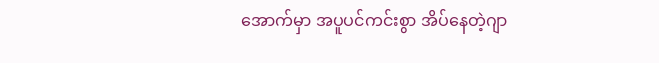အောက်မှာ အပူပင်ကင်းစွာ အိပ်နေတဲ့ဂျာ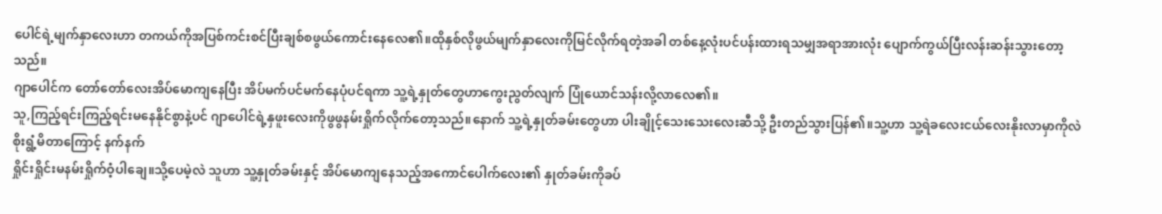ပေါင်ရဲ့မျက်နှာလေးဟာ တကယ်ကိုအပြစ်ကင်းစင်ပြီးချစ်စဖွယ်ကောင်းနေလေ၏။ထိုနှစ်လိုဖွယ်မျက်နှာလေးကိုမြင်လိုက်ရတဲ့အခါ တစ်နေ့လုံးပင်ပန်းထားရသမျှအရာအားလုံး ပျောက်ကွယ်ပြီးလန်းဆန်းသွားတော့ သည်။
ဂျာပေါင်က တော်တော်လေးအိပ်မောကျနေပြီး အိပ်မက်ပင်မက်နေပုံပင်ရကာ သူ့ရဲ့နှုတ်တွေဟာကွေးညွတ်လျက် ပြုံယောင်သန်းလို့လာလေ၏။
သူ,ကြည့်ရင်းကြည့်ရင်းမနေနိုင်စွာနဲ့ပင် ဂျာပေါင်ရဲ့နှဖူးလေးကိုဖွဖွနမ်းရှိုက်လိုက်တော့သည်။နောက် သူ့ရဲ့နှုတ်ခမ်းတွေဟာ ပါးချိုင့်သေးသေးလေးဆီသို့ ဦးတည်သွားပြန်၏။သူ့ဟာ သူ့ရဲခလေးငယ်လေးနိုးလာမှာကိုလဲ စိုးရွံ့မိတာကြောင့် နက်နက်
ရှိုင်းရှိုင်းမနမ်းရှိုက်ဝံ့ပါချေ။သို့ပေမဲ့လဲ သူဟာ သူ့နှုတ်ခမ်းနှင့် အိပ်မောကျနေသည့်အကောင်ပေါက်လေး၏ နှုတ်ခမ်းကိုခပ်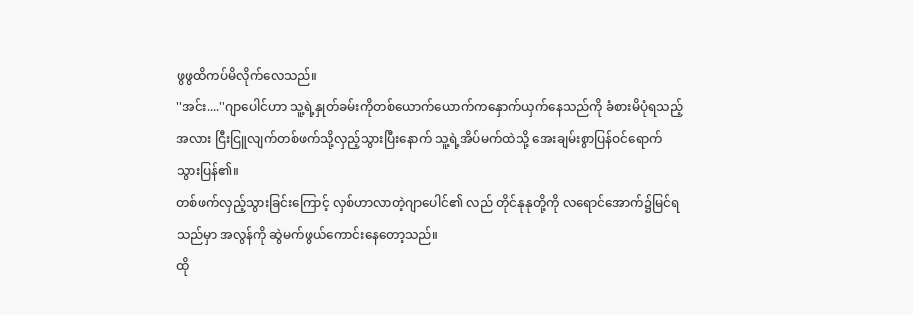ဖွဖွထိကပ်မိလိုက်လေသည်။
''အင်း....''ဂျာပေါင်ဟာ သူ့ရဲ့နှုတ်ခမ်းကိုတစ်ယောက်ယောက်ကနှောက်ယှက်နေသည်ကို ခံစားမိပုံရသည့်အလား ငြီးငြူလျက်တစ်ဖက်သို့လှည့်သွားပြီးနောက် သူ့ရဲ့အိပ်မက်ထဲသို့ အေးချမ်းစွာပြန်ဝင်ရောက်သွားပြန်၏။
တစ်ဖက်လှည့်သွားခြင်းကြောင့် လှစ်ဟာလာတဲ့ဂျာပေါင်၏ လည် တိုင်နုနုတို့ကို လရောင်အောက်၌မြင်ရသည်မှာ အလွန်ကို ဆွဲမက်ဖွယ်ကောင်းနေတော့သည်။
ထို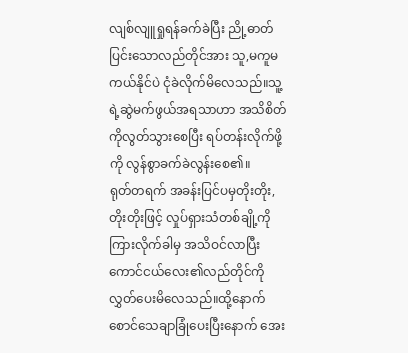လျစ်လျူရှုရန်ခက်ခဲပြီး ညို့ဓာတ်ပြင်းသောလည်တိုင်အား သူ,မကူမကယ်နိုင်ပဲ ငုံခဲလိုက်မိလေသည်။သူ့ရဲ့ဆွဲမက်ဖွယ်အရသာဟာ အသိစိတ်ကိုလွတ်သွားစေပြီး ရပ်တန်းလိုက်ဖို့ကို လွန်စွာခက်ခဲလွန်းစေ၏။
ရုတ်တရက် အခန်းပြင်ပမှတိုးတိုး, တိုးတိုးဖြင့် လှုပ်ရှားသံတစ်ချို့ကိုကြားလိုက်ခါမှ အသိဝင်လာပြီးကောင်ငယ်လေး၏လည်တိုင်ကိုလွှတ်ပေးမိလေသည်။ထို့နောက် စောင်သေချာခြုံပေးပြီးနောက် အေး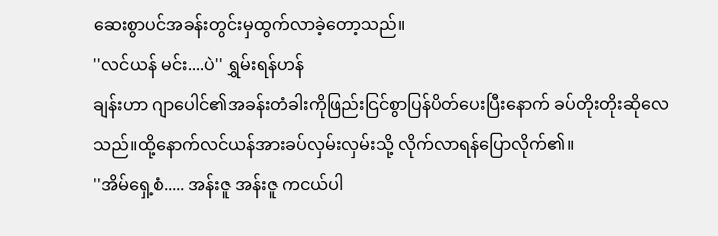ဆေးစွာပင်အခန်းတွင်းမှထွက်လာခဲ့တော့သည်။
''လင်ယန် မင်း....ပဲ'' ရွှမ်းရန်ဟန်
ချန်းဟာ ဂျာပေါင်၏အခန်းတံခါးကိုဖြည်းငြင်စွာပြန်ပိတ်ပေးပြီးနောက် ခပ်တိုးတိုးဆိုလေသည်။ထို့နောက်လင်ယန်အားခပ်လှမ်းလှမ်းသို့ လိုက်လာရန်ပြောလိုက်၏။
''အိမ်ရှေ့စံ..... အန်းဇူ အန်းဇူ ကငယ်ပါ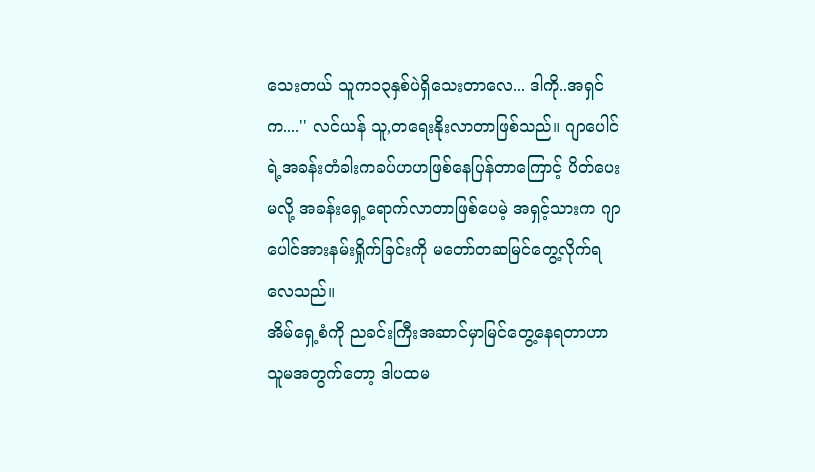သေးတယ် သူက၁၃နှစ်ပဲရှိသေးတာလေ... ဒါကို..အရှင်က....'' လင်ယန် သူ,တရေးနိုးလာတာဖြစ်သည်။ ဂျာပေါင်ရဲ့အခန်းတံခါးကခပ်ဟဟဖြစ်နေပြန်တာကြောင့် ပိတ်ပေးမလို့ အခန်းရှေ့ရောက်လာတာဖြစ်ပေမဲ့ အရှင့်သားက ဂျာပေါင်အားနမ်းရှိုက်ခြင်းကို မတော်တဆမြင်တွေ့လိုက်ရလေသည်။
အိမ်ရှေ့စံကို ညခင်းကြီးအဆာင်မှာမြင်တွေ့နေရတာဟာ သူမအတွက်တော့ ဒါပထမ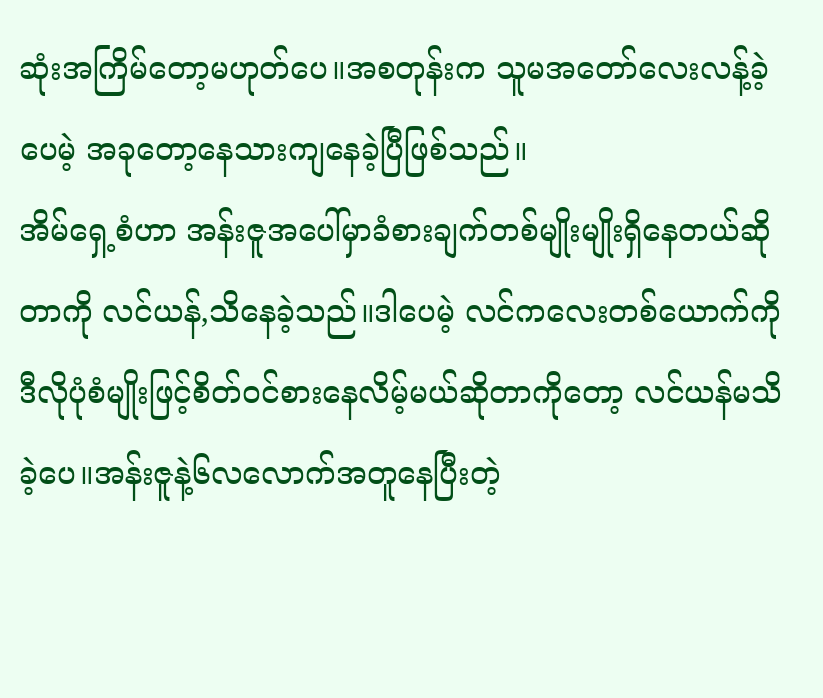ဆုံးအကြိမ်တော့မဟုတ်ပေ။အစတုန်းက သူမအတော်လေးလန့်ခဲ့ပေမဲ့ အခုတော့နေသားကျနေခဲ့ပြီဖြစ်သည်။
အိမ်ရှေ့စံဟာ အန်းဇူအပေါ်မှာခံစားချက်တစ်မျိုးမျိုးရှိနေတယ်ဆိုတာကို လင်ယန်,သိနေခဲ့သည်။ဒါပေမဲ့ လင်ကလေးတစ်ယောက်ကို ဒီလိုပုံစံမျိုးဖြင့်စိတ်ဝင်စားနေလိမ့်မယ်ဆိုတာကိုတော့ လင်ယန်မသိခဲ့ပေ။အန်းဇူနဲ့၆လလောက်အတူနေပြီးတဲ့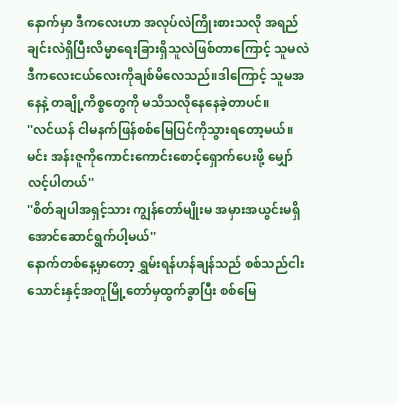နောက်မှာ ဒီကလေးဟာ အလုပ်လဲကြိုးစားသလို အရည်ချင်းလဲရှိပြီးလိမ္မာရေးခြားရှိသူလဲဖြစ်တာကြောင့် သူမလဲဒီကလေးငယ်လေးကိုချစ်မိလေသည်။ဒါကြောင့် သူမအနေနဲ့ တချို့ကိစ္စတွေကို မသိသလိုနေနေခဲ့တာပင်။
''လင်ယန် ငါမနက်ဖြန်စစ်မြေပြင်ကိုသွားရတော့မယ်။ မင်း အန်းဇူကိုကောင်းကောင်းစောင့်ရှောက်ပေးဖို့ မျှော်လင့်ပါတယ်''
''စိတ်ချပါအရှင့်သား ကျွန်တော်မျိုးမ အမှားအယွင်းမရှိအောင်ဆောင်ရွက်ပါ့မယ်''
နောက်တစ်နေ့မှာတော့ ရွှမ်းရန်ဟန်ချန်သည် စစ်သည်ငါးသောင်းနှင့်အတူမြို့တော်မှထွက်ခွာပြီး စစ်မြေ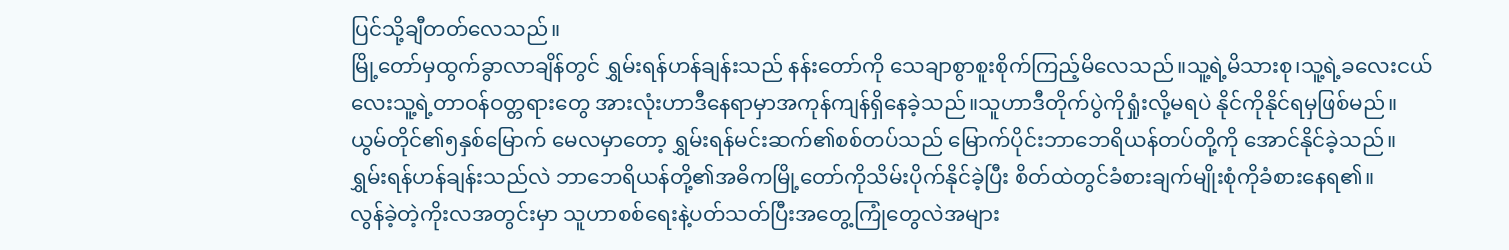ပြင်သို့ချီတတ်လေသည်။
မြို့တော်မှထွက်ခွာလာချိန်တွင် ရွှမ်းရန်ဟန်ချန်းသည် နန်းတော်ကို သေချာစွာစူးစိုက်ကြည့်မိလေသည်။သူ့ရဲ့မိသားစု၊သူ့ရဲ့ခလေးငယ်လေးသူ့ရဲ့တာဝန်ဝတ္တရားတွေ အားလုံးဟာဒီနေရာမှာအကုန်ကျန်ရှိနေခဲ့သည်။သူဟာဒီတိုက်ပွဲကိုရှုံးလို့မရပဲ နိုင်ကိုနိုင်ရမှဖြစ်မည်။
ယွမ်တိုင်၏၅နှစ်မြောက် မေလမှာတော့ ရွှမ်းရန်မင်းဆက်၏စစ်တပ်သည် မြောက်ပိုင်းဘာဘေရိယန်တပ်တို့ကို အောင်နိုင်ခဲ့သည်။ ရွှမ်းရန်ဟန်ချန်းသည်လဲ ဘာဘေရိယန်တို့၏အဓိကမြို့တော်ကိုသိမ်းပိုက်နိုင်ခဲ့ပြီး စိတ်ထဲတွင်ခံစားချက်မျိုးစုံကိုခံစားနေရ၏။
လွန်ခဲ့တဲ့ကိုးလအတွင်းမှာ သူဟာစစ်ရေးနဲ့ပတ်သတ်ပြီးအတွေ့ကြုံတွေလဲအများ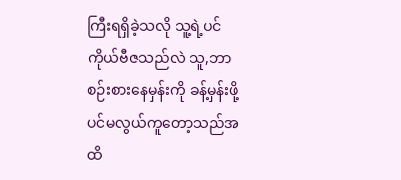ကြီးရရှိခဲ့သလို သူ့ရဲ့ပင်ကိုယ်ဗီဇသည်လဲ သူ,ဘာစဉ်းစားနေမှန်းကို ခန့်မှန်းဖို့ပင်မလွယ်ကူတော့သည်အထိ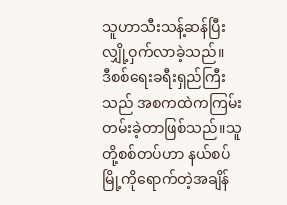သူဟာသီးသန့်ဆန်ပြီးလျှို့ဝှက်လာခဲ့သည်။
ဒီစစ်ရေးခရီးရှည်ကြီးသည် အစကထဲကကြမ်းတမ်းခဲ့တာဖြစ်သည်။သူတို့စစ်တပ်ဟာ နယ်စပ်မြို့ကိုရောက်တဲ့အချိန်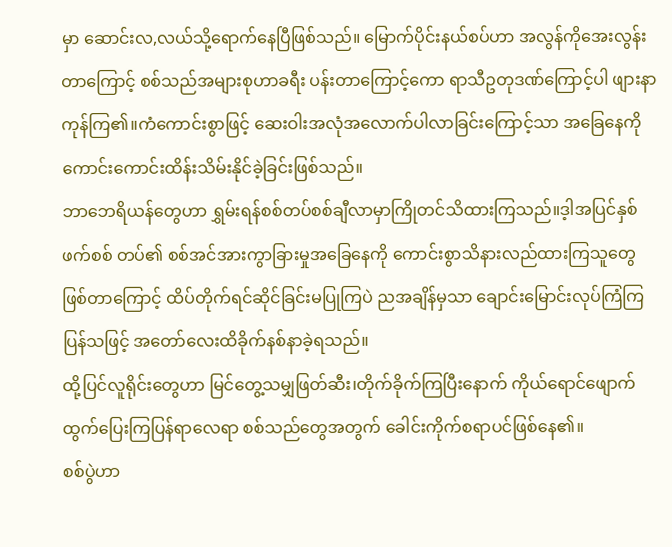မှာ ဆောင်းလ,လယ်သို့ရောက်နေပြီဖြစ်သည်။ မြောက်ပိုင်းနယ်စပ်ဟာ အလွန်ကိုအေးလွန်းတာကြောင့် စစ်သည်အများစုဟာခရီး ပန်းတာကြောင့်ကော ရာသီဥတုဒဏ်ကြောင့်ပါ ဖျားနာကုန်ကြ၏။ကံကောင်းစွာဖြင့် ဆေးဝါးအလုံအလောက်ပါလာခြင်းကြောင့်သာ အခြေနေကိုကောင်းကောင်းထိန်းသိမ်းနိုင်ခဲ့ခြင်းဖြစ်သည်။
ဘာဘေရိယန်တွေဟာ ရွှမ်းရန်စစ်တပ်စစ်ချီလာမှာကြိုတင်သိထားကြသည်။ဒ့ါအပြင်နှစ်ဖက်စစ် တပ်၏ စစ်အင်အားကွာခြားမှုအခြေနေကို ကောင်းစွာသိနားလည်ထားကြသူတွေဖြစ်တာကြောင့် ထိပ်တိုက်ရင်ဆိုင်ခြင်းမပြုကြပဲ ညအချိန်မှသာ ချောင်းမြောင်းလုပ်ကြံကြပြန်သဖြင့် အတော်လေးထိခိုက်နစ်နာခဲ့ရသည်။
ထို့ပြင်လူရိုင်းတွေဟာ မြင်တွေ့သမျှဖြတ်ဆီး၊တိုက်ခိုက်ကြပြီးနောက် ကိုယ်ရောင်ဖျောက်ထွက်ပြေးကြပြန်ရာလေရာ စစ်သည်တွေအတွက် ခေါင်းကိုက်စရာပင်ဖြစ်နေ၏။
စစ်ပွဲဟာ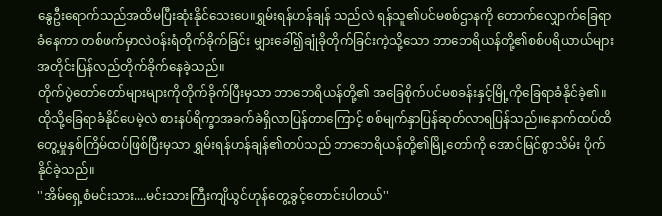နွေဦးရောက်သည်အထိမပြီးဆုံးနိုင်သေးပေ။ရွှမ်းရန်ဟန်ချန် သည်လဲ ရန်သူ၏ပင်မစစ်ဌာနကို တောက်လျှောက်ခြေရာခံနေကာ တစ်ဖက်မှာလဲဝန်းရံတိုက်ခိုက်ခြင်း မျှားခေါ်၍ချုံခိုတိုက်ခြင်းကဲ့သို့သော ဘာဘေရိယန်တို့၏စစ်ပရိယာယ်များ အတိုင်းပြန်လည်တိုက်ခိုက်နေခဲ့သည်။
တိုက်ပွဲတော်တော်များများကိုတိုက်ခိုက်ပြီးမှသာ ဘာဘေရိယန်တို့၏ အခြေစိုက်ပင်မစခန်းနှင့်မြို့ကိုခြေရာခံနိုင်ခဲ့၏။
ထိုသို့ခြေရာခံနိုင်ပေမဲ့လဲ စားနပ်ရိက္ခာအခက်ခဲရှိလာပြန်တာကြောင့် စစ်မျက်နှာပြန်ဆုတ်လာရပြန်သည်။နောက်ထပ်ထိတွေ့မှုနှစ်ကြိမ်ထပ်ဖြစ်ပြီးမှသာ ရွှမ်းရန်ဟန်ချန်၏တပ်သည် ဘာဘေရိယန်တို့၏မြို့တော်ကို အောင်မြင်စွာသိမ်း ပိုက်နိုင်ခဲ့သည်။
''အိမ်ရှေ့စံမင်းသား....မင်းသားကြီးကျိယွင်ဟုန်တွေ့ခွင့်တောင်းပါတယ်''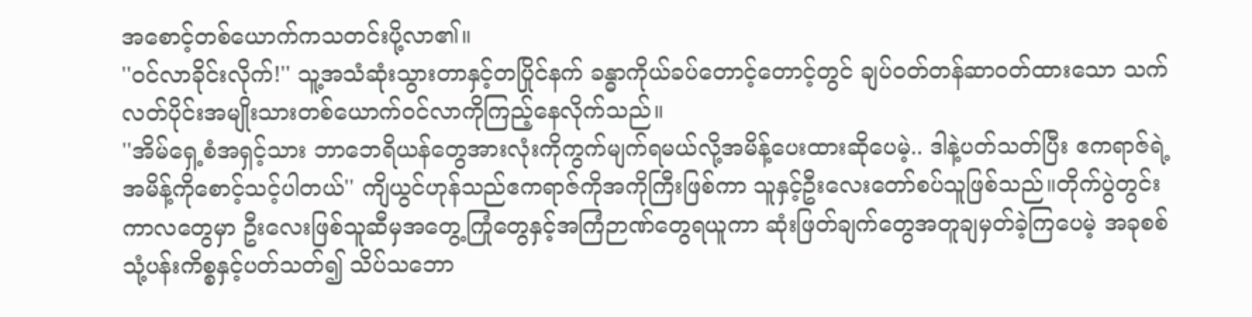အစောင့်တစ်ယောက်ကသတင်းပို့လာ၏။
''ဝင်လာခိုင်းလိုက်!'' သူ့အသံဆုံးသွားတာနှင့်တပြိုင်နက် ခန္ဓာကိုယ်ခပ်တောင့်တောင့်တွင် ချပ်ဝတ်တန်ဆာဝတ်ထားသော သက်လတ်ပိုင်းအမျိုးသားတစ်ယောက်ဝင်လာကိုကြည့်နေလိုက်သည်။
''အိမ်ရှေ့စံအရှင့်သား ဘာဘေရိယန်တွေအားလုံးကိုကွက်မျက်ရမယ်လို့အမိန့်ပေးထားဆိုပေမဲ့.. ဒါနဲ့ပတ်သတ်ပြီး ဧကရာဇ်ရဲ့အမိန့်ကိုစောင့်သင့်ပါတယ်'' ကျိယွင်ဟုန်သည်ဧကရာဇ်ကိုအကိုကြီးဖြစ်ကာ သူနှင့်ဦးလေးတော်စပ်သူဖြစ်သည်။တိုက်ပွဲတွင်းကာလတွေမှာ ဦးလေးဖြစ်သူဆီမှအတွေ့ကြုံတွေနှင့်အကြံဉာဏ်တွေရယူကာ ဆုံးဖြတ်ချက်တွေအတူချမှတ်ခဲ့ကြပေမဲ့ အခုစစ်သုံ့ပန်းကိစ္စနှင့်ပတ်သတ်၍ သိပ်သဘော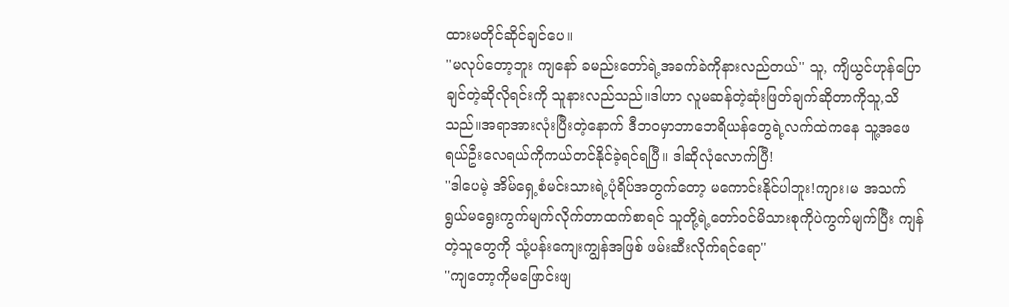ထားမတိုင်ဆိုင်ချင်ပေ။
''မလုပ်တော့ဘူး ကျနော် ခမည်းတော်ရဲ့အခက်ခဲကိုနားလည်တယ်'' သူ, ကျိယွင်ဟုန်ပြောချင်တဲ့ဆိုလိုရင်းကို သူနားလည်သည်။ဒါဟာ လူမဆန်တဲ့ဆုံးဖြတ်ချက်ဆိုတာကိုသူ,သိသည်။အရာအားလုံးပြီးတဲ့နောက် ဒီဘဝမှာဘာဘေရိယန်တွေရဲ့လက်ထဲကနေ သူ့အဖေရယ်ဦးလေရယ်ကိုကယ်တင်နိုင်ခဲ့ရင်ရပြီ။ ဒါဆိုလုံလောက်ပြီ!
''ဒါပေမဲ့ အိမ်ရှေ့စံမင်းသားရဲ့ပုံရိပ်အတွက်တော့ မကောင်းနိုင်ပါဘူး!ကျား၊မ အသက်ရွယ်မရွေးကွက်မျက်လိုက်တာထက်စာရင် သူတို့ရဲ့တော်ဝင်မိသားစုကိုပဲကွက်မျက်ပြီး ကျန်တဲ့သူတွေကို သုံ့ပန်းကျေးကျွန်အဖြစ် ဖမ်းဆီးလိုက်ရင်ရော''
''ကျတော့ကိုမဖြောင်းဖျ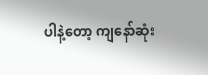ပါနဲ့တော့ ကျနော်ဆုံး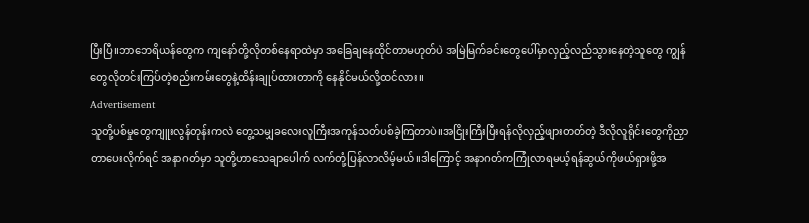ပြီးပြီ။ဘာဘေရိယန်တွေက ကျနော်တို့လိုတစ်နေရာထဲမှာ အခြေချနေထိုင်တာမဟုတ်ပဲ အမြဲမြက်ခင်းတွေပေါ်မှာလှည့်လည်သွားနေတဲ့သူတွေ ကျွန်တွေလိုတင်းကြပ်တဲ့စည်းကမ်းတွေနဲ့ထိန်းချုပ်ထားတာကို နေနိုင်မယ်လို့ထင်လား။
Advertisement
သူတို့ပစ်မှုတွေကျူးလွန်တုန်းကလဲ တွေ့သမျှခလေးလူကြီးအကုန်သတ်ပစ်ခဲ့ကြတာပဲ။အငြိုးကြီးပြီးရန်လိုလှည့်ဖျားတတ်တဲ့ ဒီလိုလူရိုင်းတွေကိုညှာတာပေးလိုက်ရင် အနာဂတ်မှာ သူတို့ဟာသေချာပေါက် လက်တုံ့ပြန်လာလိမ့်မယ်။ဒါကြောင့် အနာဂတ်ကကြုံလာရမယ့်ရန်ဆွယ်ကိုဖယ်ရှားဖို့အ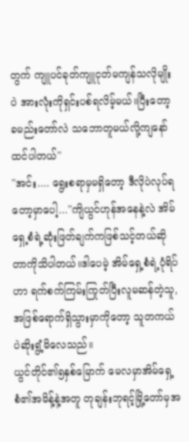တွက် ကျူပင်ခုတ်ကျူငုတ်မကျန်သလိုမျိုးပဲ အားလုံးကိုရှင်းပစ်ရလိမ့်မယ်။ပြီးတော့ ခမည်းတော်လဲ သဘောတူမယ်လို့ကျနော်ထင်ပါတယ်''
''အင်း.... ရွေးစရာမှမရှိတော့ ဒီလိုပဲလုပ်ရတော့မှာပေါ့...''ကျိယွင်ဟုန်အနေနဲ့လဲ အိမ်ရှေ့စံရဲ့ဆုံးဖြတ်ချက်ကဖြစ်သင့်တယ်ဆိုတာကိုသိပါတယ်။ဒါပေမဲ့ အိမ်ရှေ့စံရဲ့ပုံရိပ်ဟာ ရက်စက်ကြမ်းကြုတ်ပြီးလူမဆန်တဲ့သူ,အဖြစ်ရောက်ရှိသွားမှာကိုတော့ သူတကယ်ပဲဆိုးရွံ့မိလေသည်။
ယွင်တိုင်၏၅နှစ်မြောက် မေလမှာအိမ်ရှေ့စံ၏အမိန့်နဲ့အတူ တုချန်းဘုရင့်မြို့တော်မှအ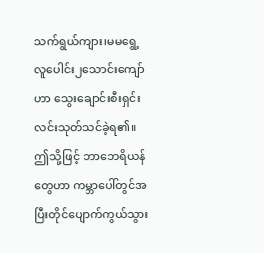သက်ရွယ်ကျား၊မမရွေ့ လူပေါင်း၂သောင်းကျော်ဟာ သွေးချောင်းစီးရှင်းလင်းသုတ်သင်ခဲ့ရ၏။ဤသို့ဖြင့် ဘာဘေရိယန်တွေဟာ ကမ္ဘာပေါ်တွင်အပြီးတိုင်ပျောက်ကွယ်သွား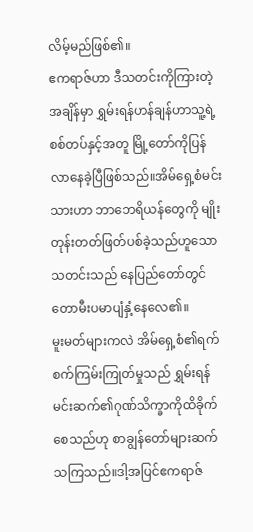လိမ့်မည်ဖြစ်၏။
ဧကရာဇ်ဟာ ဒီသတင်းကိုကြားတဲ့အချိန်မှာ ရွှမ်းရန်ဟန်ချန်ဟာသူ့ရဲ့စစ်တပ်နှင့်အတူ မြို့တော်ကိုပြန်လာနေခဲ့ပြီဖြစ်သည်။အိမ်ရှေ့စံမင်းသားဟာ ဘာဘေရိယန်တွေကို မျိုးတုန်းတတ်ဖြတ်ပစ်ခဲ့သည်ဟူသောသတင်းသည် နေပြည်တော်တွင်တောမီးပမာပျံနှံ့နေလေ၏။
မူးမတ်များကလဲ အိမ်ရှေ့စံ၏ရက် စက်ကြမ်းကြုတ်မှုသည် ရွှမ်းရန်မင်းဆက်၏ဂုဏ်သိက္ခာကိုထိခိုက်စေသည်ဟု စာချွန်တော်များဆက်သကြသည်။ဒါ့အပြင်ဧကရာဇ်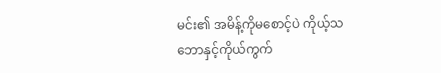မင်း၏ အမိန့်ကိုမစောင့်ပဲ ကိုယ့်သဘောနှင့်ကိုယ်ကွက်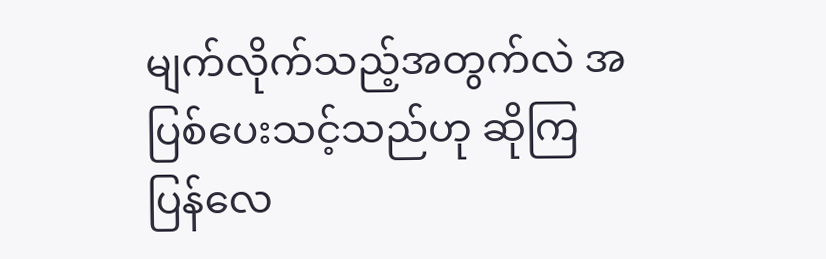မျက်လိုက်သည့်အတွက်လဲ အပြစ်ပေးသင့်သည်ဟု ဆိုကြပြန်လေ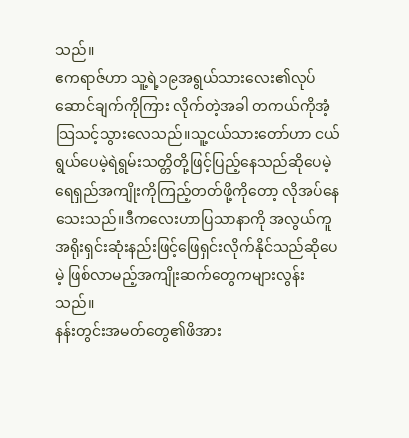သည်။
ဧကရာဇ်ဟာ သူ့ရဲ့၁၉အရွယ်သားလေး၏လုပ်ဆောင်ချက်ကိုကြား လိုက်တဲ့အခါ တကယ်ကိုအံ့သြသင့်သွားလေသည်။သူ့ငယ်သားတော်ဟာ ငယ်ရွယ်ပေမဲ့ရဲရွမ်းသတ္တိတို့ဖြင့်ပြည့်နေသည်ဆိုပေမဲ့ ရေရှည်အကျိုးကိုကြည့်တတ်ဖို့ကိုတော့ လိုအပ်နေသေးသည်။ဒီကလေးဟာပြသာနာကို အလွယ်ကူအရိုးရှင်းဆုံးနည်းဖြင့်ဖြေရှင်းလိုက်နိုင်သည်ဆိုပေမဲ့ ဖြစ်လာမည့်အကျိုးဆက်တွေကများလွန်းသည်။
နန်းတွင်းအမတ်တွေ၏ဖိအား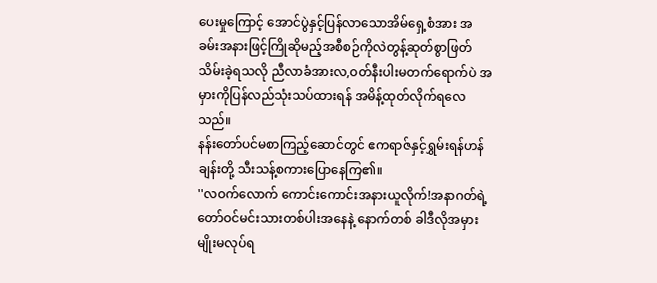ပေးမှုကြောင့် အောင်ပွဲနှင့်ပြန်လာသောအိမ်ရှေ့စံအား အခမ်းအနားဖြင့်ကြိုဆိုမည့်အစီစဉ်ကိုလဲတွန့်ဆုတ်စွာဖြတ်သိမ်းခဲ့ရသလို ညီလာခံအားလ,ဝတ်နီးပါးမတက်ရောက်ပဲ အမှားကိုပြန်လည်သုံးသပ်ထားရန် အမိန့်ထုတ်လိုက်ရလေသည်။
နန်းတော်ပင်မစာကြည့်ဆောင်တွင် ဧကရာဇ်နှင့်ရွှမ်းရန်ဟန်ချန်းတို့ သီးသန့်စကားပြောနေကြ၏။
''လဝက်လောက် ကောင်းကောင်းအနားယူလိုက်!အနာဂတ်ရဲ့တော်ဝင်မင်းသားတစ်ပါးအနေနဲ့ နောက်တစ် ခါဒီလိုအမှားမျိုးမလုပ်ရ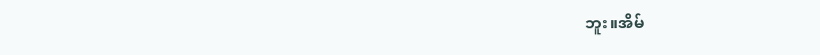ဘူး။အိမ်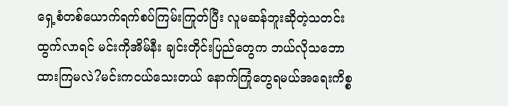ရှေ့စံတစ်ယောက်ရက်စပ်ကြမ်းကြုတ်ပြီး လူမဆန်ဘူးဆိုတဲ့သတင်းထွက်လာရင် မင်းကိုအိမ်နီး ချင်းတိုင်းပြည်တွေက ဘယ်လိုသဘောထားကြမလဲ?မင်းကငယ်သေးတယ် နောက်ကြုံတွေရမယ်အရေးကိစ္စ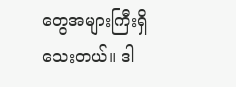တွေအများကြီးရှိသေးတယ်။ ဒါ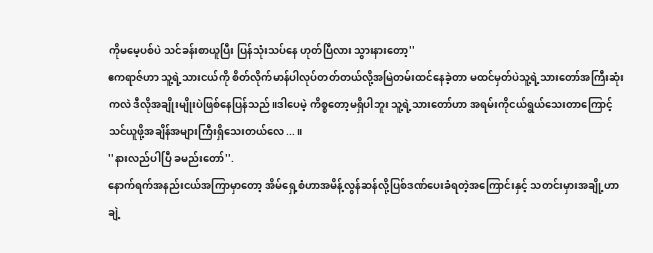ကိုမမေ့ပစ်ပဲ သင်ခန်းစာယူပြီး ပြန်သုံးသပ်နေ ဟုတ်ပြီလား သွားနားတော့''
ဧကရာဇ်ဟာ သူ့ရဲ့သားငယ်ကို စိတ်လိုက်မာန်ပါလုပ်တတ်တယ်လို့အမြဲတမ်းထင်နေခဲ့တာ မထင်မှတ်ပဲသူ့ရဲ့သားတော်အကြီးဆုံးကလဲ ဒီလိုအချိုးမျိုးပဲဖြစ်နေပြန်သည်။ဒါပေမဲ့ ကိစ္စတော့မရှိပါဘူး သူ့ရဲ့သားတော်ဟာ အရမ်းကိုငယ်ရွယ်သေးတာကြောင့် သင်ယူဖို့အချိန်အများကြီးရှိသေးတယ်လေ...။
''နားလည်ပါပြီ ခမည်းတော်''.
နောက်ရက်အနည်းငယ်အကြာမှာတော့ အိမ်ရှေ့စံဟာအမိန့်လွန်ဆန်လို့ပြစ်ဒဏ်ပေးခံရတဲ့အကြောင်းနှင့် သတင်းမှားအချို့ဟာချဲ့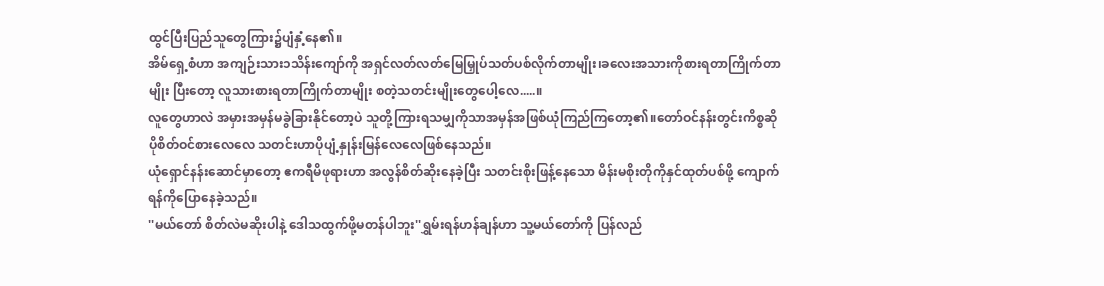ထွင်ပြီးပြည်သူတွေကြား၌ပျံနှံ့နေ၏။
အိမ်ရှေ့စံဟာ အကျဉ်းသား၁သိန်းကျော်ကို အရှင်လတ်လတ်မြေမြှုပ်သတ်ပစ်လိုက်တာမျိုး၊ခလေးအသားကိုစားရတာကြိုက်တာမျိုး ပြီးတော့ လူသားစားရတာကြိုက်တာမျိုး စတဲ့သတင်းမျိုးတွေပေါ့လေ.....။
လူတွေဟာလဲ အမှားအမှန်မခွဲခြားနိုင်တော့ပဲ သူတို့ကြားရသမျှကိုသာအမှန်အဖြစ်ယုံကြည်ကြတော့၏။တော်ဝင်နန်းတွင်းကိစ္စဆိုပိုစိတ်ဝင်စားလေလေ သတင်းဟာပိုပျံ့နှုန်းမြန်လေလေဖြစ်နေသည်။
ယုံရှောင်နန်းဆောင်မှာတော့ ဧကရီမိဖုရားဟာ အလွန်စိတ်ဆိုးနေခဲ့ပြီး သတင်းစိုးဖြန့်နေသော မိန်းမစိုးတိုကိုနှင်ထုတ်ပစ်ဖို့ ကျောက်ရန်ကိုပြောနေခဲ့သည်။
''မယ်တော် စိတ်လဲမဆိုးပါနဲ့ ဒေါသထွက်ဖို့မတန်ပါဘူး''ရွှမ်းရန်ဟန်ချန်ဟာ သူ့မယ်တော်ကို ပြန်လည်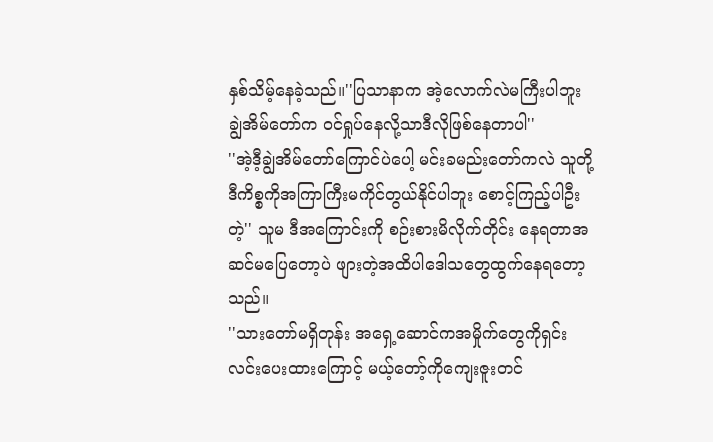နှစ်သိမ့်နေခဲ့သည်။''ပြသာနာက အဲ့လောက်လဲမကြီးပါဘူး ချွဲအိမ်တော်က ဝင်ရှုပ်နေလို့သာဒီလိုဖြစ်နေတာပါ''
''အဲ့ဒီ့ချွဲအိမ်တော်ကြောင်ပဲပေါ့ မင်းခမည်းတော်ကလဲ သူတို့ဒီကိစ္စကိုအကြာကြီးမကိုင်တွယ်နိုင်ပါဘူး စောင့်ကြည့်ပါဦးတဲ့'' သူမ ဒီအကြောင်းကို စဉ်းစားမိလိုက်တိုင်း နေရတာအဆင်မပြေတော့ပဲ ဖျားတဲ့အထိပါဒေါသတွေထွက်နေရတော့သည်။
''သားတော်မရှိတုန်း အရှေ့ဆောင်ကအမှိုက်တွေကိုရှင်းလင်းပေးထားကြောင့် မယ့်တော့်ကိုကျေးဇူးတင်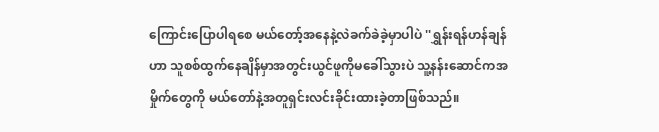ကြောင်းပြောပါရစေ မယ်တော့်အနေနဲ့လဲခက်ခဲခဲ့မှာပါပဲ ''ရွှန်းရန်ဟန်ချန် ဟာ သူစစ်ထွက်နေချိန်မှာအတွင်းယွင်ဖူကိုမခေါ်သွားပဲ သူ့နန်းဆောင်ကအမှိုက်တွေကို မယ်တော်နဲ့အတူရှင်းလင်းခိုင်းထားခဲ့တာဖြစ်သည်။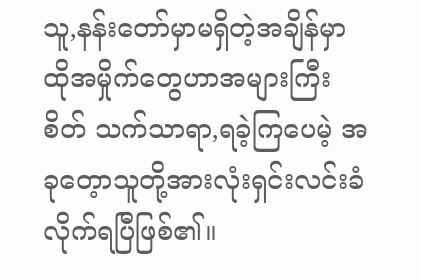သူ,နန်းတော်မှာမရှိတဲ့အချိန်မှာ ထိုအမှိုက်တွေဟာအများကြီး စိတ် သက်သာရာ,ရခဲ့ကြပေမဲ့ အခုတေ့ာသူတို့အားလုံးရှင်းလင်းခံလိုက်ရပြီဖြစ်၏။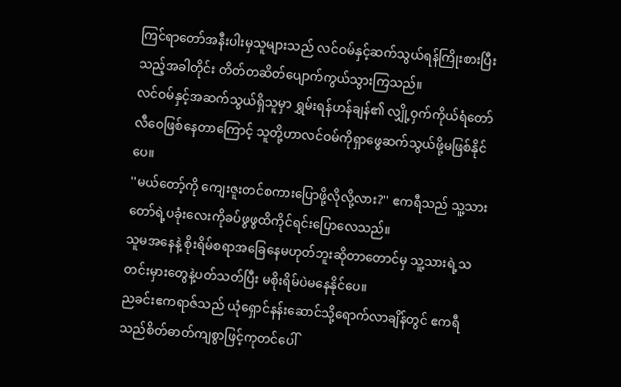ကြင်ရာတော်အနီးပါးမှသူများသည် လင်ဝမ်နှင့်ဆက်သွယ်ရန်ကြိုးစားပြီးသည့်အခါတိုင်း တိတ်တဆိတ်ပျောက်ကွယ်သွားကြသည်။
လင်ဝမ်နှင့်အဆက်သွယ်ရှိသူမှာ ရွှမ်းရန်ဟန်ချန်၏ လျှို့ဝှက်ကိုယ်ရံတော်လီဝေဖြစ်နေတာကြောင့် သူတို့ဟာလင်ဝမ်ကိုရှာဖွေဆက်သွယ်ဖို့မဖြစ်နိုင်ပေ။
''မယ်တော့်ကို ကျေးဇူးတင်စကားပြောဖို့လိုလို့လား?'' ဧကရီသည် သူ့သားတော်ရဲ့ပခုံးလေးကိုခပ်ဖွဖွထိကိုင်ရင်းပြောလေသည်။
သူမအနေနဲ့ စိုးရိမ်စရာအခြေနေမဟုတ်ဘူးဆိုတာတောင်မှ သူ့သားရဲ့သတင်းမှားတွေနဲ့ပတ်သတ်ပြီး မစိုးရိမ်ပဲမနေနိုင်ပေ။
ညခင်းဧကရာဇ်သည် ယုံရှောင်နန်းဆောင်သို့ရောက်လာချိန်တွင် ဧကရီသည်စိတ်ဓာတ်ကျစွာဖြင့်ကုတင်ပေါ်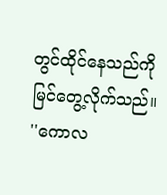တွင်ထိုင်နေသည်ကိုမြင်တွေ့လိုက်သည်။
''ကောလ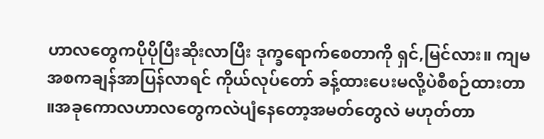ဟာလတွေကပိုပိုပြီးဆိုးလာပြီး ဒုက္ခရောက်စေတာကို ရှင်,မြင်လား။ ကျမအစကချန်အာပြန်လာရင် ကိုယ်လုပ်တော် ခန့်ထားပေးမလို့ပဲစီစဉ်ထားတာ ။အခုကောလဟာလတွေကလဲပျံနေတော့အမတ်တွေလဲ မဟုတ်တာ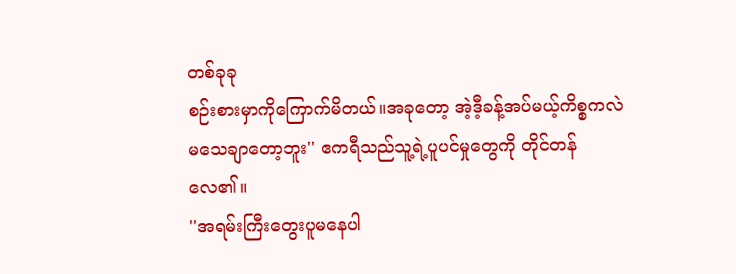တစ်ခုခု
စဉ်းစားမှာကိုကြောက်မိတယ်။အခုတော့ အဲ့ဒီ့ခန့်အပ်မယ့်ကိစ္စကလဲ မသေချာတော့ဘူး'' ဧကရီသည်သူ့ရဲ့ပူပင်မှုတွေကို တိုင်တန်လေ၏။
''အရမ်းကြီးတွေးပူမနေပါ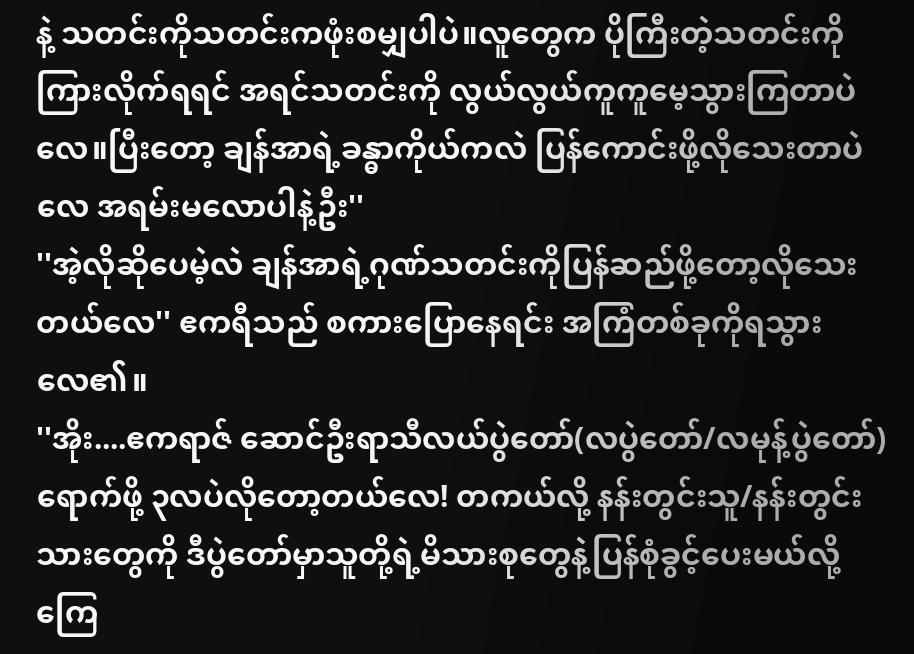နဲ့ သတင်းကိုသတင်းကဖုံးစမျှပါပဲ။လူတွေက ပိုကြီးတဲ့သတင်းကိုကြားလိုက်ရရင် အရင်သတင်းကို လွယ်လွယ်ကူကူမေ့သွားကြတာပဲလေ။ပြီးတော့ ချန်အာရဲ့ခန္ဓာကိုယ်ကလဲ ပြန်ကောင်းဖို့လိုသေးတာပဲလေ အရမ်းမလောပါနဲ့ဦး''
''အဲ့လိုဆိုပေမဲ့လဲ ချန်အာရဲ့ဂုဏ်သတင်းကိုပြန်ဆည်ဖို့တော့လိုသေးတယ်လေ'' ဧကရီသည် စကားပြောနေရင်း အကြံတစ်ခုကိုရသွားလေ၏။
''အိုး....ဧကရာဇ် ဆောင်ဦးရာသီလယ်ပွဲတော်(လပွဲတော်/လမုန့်ပွဲတော်)ရောက်ဖို့ ၃လပဲလိုတော့တယ်လေ! တကယ်လို့ နန်းတွင်းသူ/နန်းတွင်းသားတွေကို ဒီပွဲတော်မှာသူတို့ရဲ့မိသားစုတွေနဲ့ပြန်စုံခွင့်ပေးမယ်လို့ ကြေ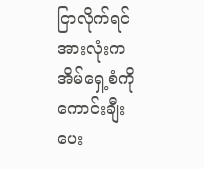ငြာလိုက်ရင်အားလုံးကအိမ်ရှေ့စံကိုကောင်းချီးပေး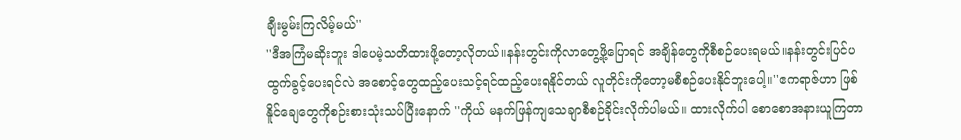ချီးမွမ်းကြလိမ့်မယ်''
''ဒီအကြံမဆိုးဘူး ဒါပေမဲ့သတိထားဖို့တော့လိုတယ်။နန်းတွင်းကိုလာတွေ့ဖို့ပြောရင် အချိန်တွေကိုစီစဉ်ပေးရမယ်။နန်းတွင်းပြင်ပထွက်ခွင့်ပေးရင်လဲ အစောင့်တွေထည့်ပေးသင့်ရင်ထည့်ပေးရနိုင်တယ် လူတိုင်းကိုတော့မစီစဉ်ပေးနိုင်ဘူးပေါ့။''ဧကရာဇ်ဟာ ဖြစ်နိူင်ချေတွေကိုစဉ်းစားသုံးသပ်ပြီးနောက် ''ကိုယ် မနက်ဖြန်ကျသေချာစီစဉ်ခိုင်းလိုက်ပါမယ်။ ထားလိုက်ပါ စောစောအနားယူကြတာ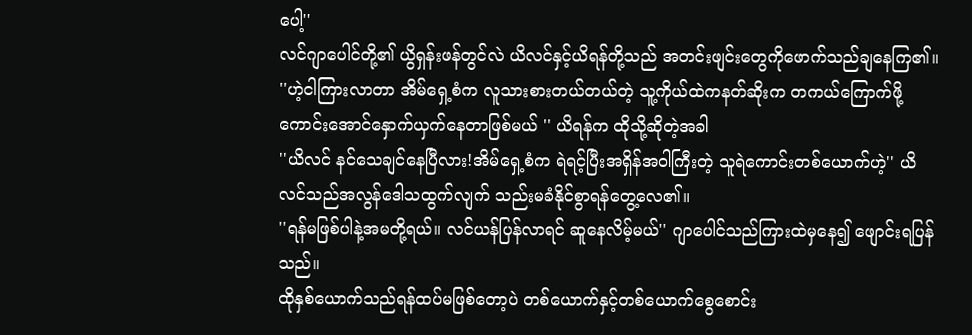ပေါ့''
လင်ဂျာပေါင်တို့၏ ယွိရှန်းဖန်တွင်လဲ ယိလင်နှင့်ယိရန်တို့သည် အတင်းဖျင်းတွေကိုဖောက်သည်ချနေကြ၏။
''ဟဲ့ငါကြားလာတာ အိမ်ရှေ့စံက လူသားစားတယ်တယ်တဲ့ သူ့ကိုယ်ထဲကနတ်ဆိုးက တကယ်ကြောက်ဖို့ကောင်းအောင်နှောက်ယှက်နေတာဖြစ်မယ် '' ယိရန်က ထိုသို့ဆိုတဲ့အခါ
''ယိလင် နင်သေချင်နေပြီလား!အိမ်ရှေ့စံက ရဲရင့်ပြီးအရှိန်အဝါကြီးတဲ့ သူရဲကောင်းတစ်ယောက်ဟဲ့'' ယိလင်သည်အလွန်ဒေါသထွက်လျက် သည်းမခံနိုင်စွာရန်တွေ့လေ၏။
''ရန်မဖြစ်ပါနဲ့အမတို့ရယ်။ လင်ယန်ပြန်လာရင် ဆူနေလိမ့်မယ်'' ဂျာပေါင်သည်ကြားထဲမှနေ၍ ဖျောင်းရပြန်သည်။
ထိုနှစ်ယောက်သည်ရန်ထပ်မဖြစ်တော့ပဲ တစ်ယောက်နှင့်တစ်ယောက်စွေစောင်း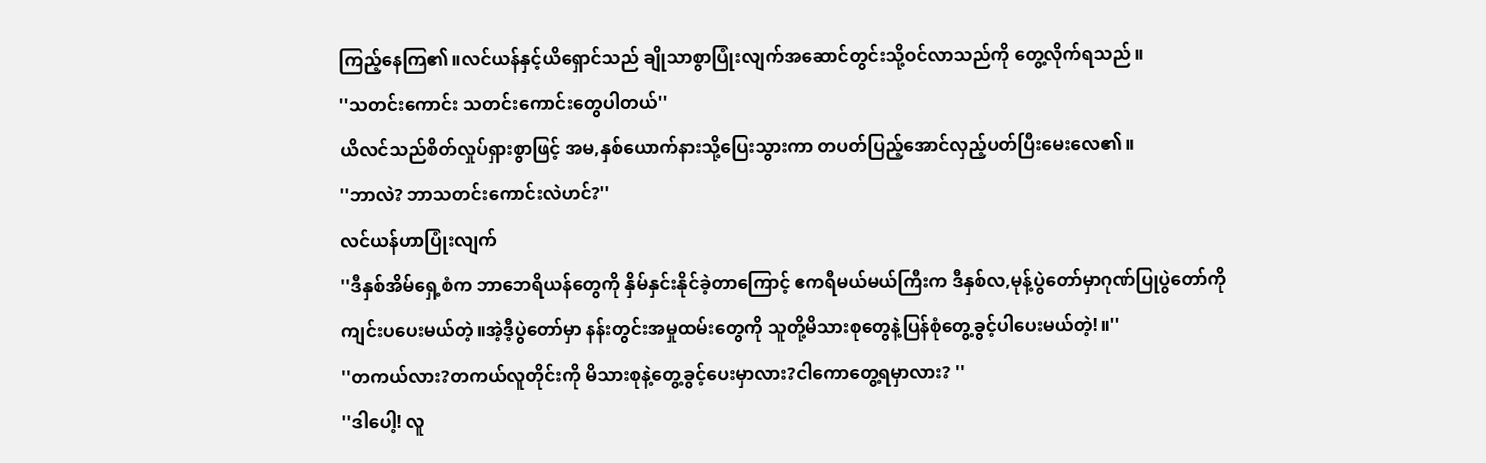ကြည့်နေကြ၏။လင်ယန်နှင့်ယိရှောင်သည် ချိုသာစွာပြုံးလျက်အဆောင်တွင်းသို့ဝင်လာသည်ကို တွေ့လိုက်ရသည်။
''သတင်းကောင်း သတင်းကောင်းတွေပါတယ်''
ယိလင်သည်စိတ်လှုပ်ရှားစွာဖြင့် အမ,နှစ်ယောက်နားသို့ပြေးသွားကာ တပတ်ပြည့်အောင်လှည့်ပတ်ပြီးမေးလေ၏။
''ဘာလဲ? ဘာသတင်းကောင်းလဲဟင်?''
လင်ယန်ဟာပြုံးလျက်
''ဒီနှစ်အိမ်ရှေ့စံက ဘာဘေရိယန်တွေကို နှိမ်နှင်းနိုင်ခဲ့တာကြောင့် ဧကရီမယ်မယ်ကြီးက ဒီနှစ်လ,မုန့်ပွဲတော်မှာဂုဏ်ပြုပွဲတော်ကိုကျင်းပပေးမယ်တဲ့။အဲ့ဒီ့ပွဲတော်မှာ နန်းတွင်းအမှုထမ်းတွေကို သူတို့မိသားစုတွေနဲ့ပြန်စုံတွေ့ခွင့်ပါပေးမယ်တဲ့!။''
''တကယ်လား?တကယ်လူတိုင်းကို မိသားစုနဲ့တွေ့ခွင့်ပေးမှာလား?ငါကောတွေ့ရမှာလား? ''
''ဒါပေါ့! လူ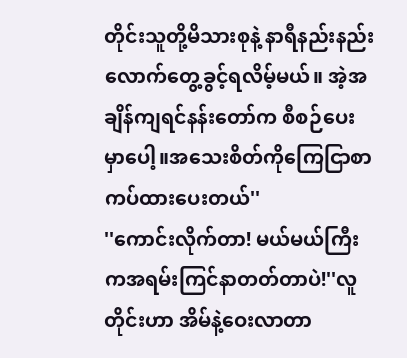တိုင်းသူတို့မိသားစုနဲ့ နာရီနည်းနည်းလောက်တွေ့ခွင့်ရလိမ့်မယ်။ အဲ့အချိန်ကျရင်နန်းတော်က စီစဉ်ပေးမှာပေါ့။အသေးစိတ်ကိုကြေငြာစာကပ်ထားပေးတယ်''
''ကောင်းလိုက်တာ! မယ်မယ်ကြီးကအရမ်းကြင်နာတတ်တာပဲ!''လူတိုင်းဟာ အိမ်နဲ့ဝေးလာတာ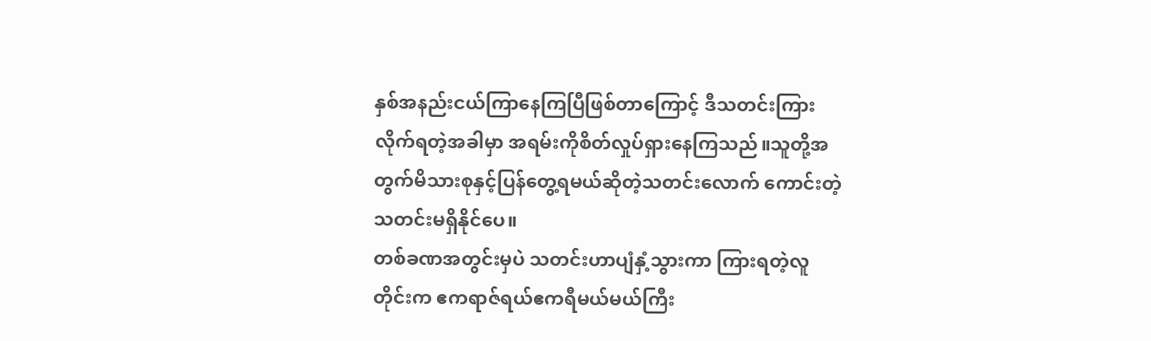နှစ်အနည်းငယ်ကြာနေကြပြီဖြစ်တာကြောင့် ဒီသတင်းကြားလိုက်ရတဲ့အခါမှာ အရမ်းကိုစိတ်လှုပ်ရှားနေကြသည်။သူတို့အတွက်မိသားစုနှင့်ပြန်တွေ့ရမယ်ဆိုတဲ့သတင်းလောက် ကောင်းတဲ့သတင်းမရှိနိုင်ပေ။
တစ်ခဏအတွင်းမှပဲ သတင်းဟာပျံနှံ့သွားကာ ကြားရတဲ့လူတိုင်းက ဧကရာဇ်ရယ်ဧကရီမယ်မယ်ကြီး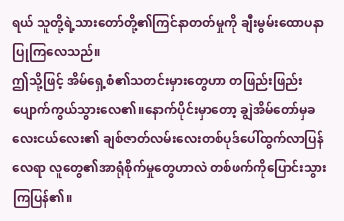ရယ် သူတို့ရဲ့သားတော်တို့၏ကြင်နာတတ်မှုကို ချီးမွမ်းထောပနာပြုကြလေသည်။
ဤသို့ဖြင့် အိမ်ရှေ့စံ၏သတင်းမှားတွေဟာ တဖြည်းဖြည်းပျောက်ကွယ်သွားလေ၏။နောက်ပိုင်းမှာတော့ ချွဲအိမ်တော်မှခလေးငယ်လေး၏ ချစ်ဇာတ်လမ်းလေးတစ်ပုဒ်ပေါ်ထွက်လာပြန်လေရာ လူတွေ၏အာရုံစိုက်မှုတွေဟာလဲ တစ်ဖက်ကိုပြောင်းသွားကြပြန်၏။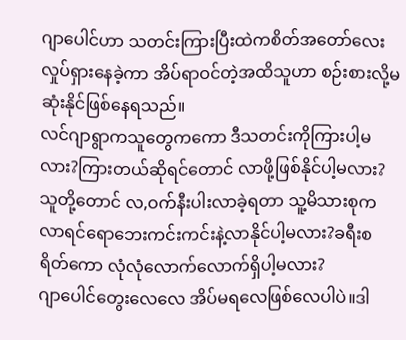ဂျာပေါင်ဟာ သတင်းကြားပြီးထဲကစိတ်အတော်လေးလှုပ်ရှားနေခဲ့ကာ အိပ်ရာဝင်တဲ့အထိသူဟာ စဉ်းစားလို့မဆုံးနိုင်ဖြစ်နေရသည်။
လင်ဂျာရွာကသူတွေကကော ဒီသတင်းကိုကြားပါ့မလား?ကြားတယ်ဆိုရင်တောင် လာဖို့ဖြစ်နိုင်ပါ့မလား? သူတို့တောင် လ,ဝက်နီးပါးလာခဲ့ရတာ သူ့မိသားစုကလာရင်ရောဘေးကင်းကင်းနဲ့လာနိုင်ပါ့မလား?ခရီးစရိတ်ကော လုံလုံလောက်လောက်ရှိပါ့မလား?
ဂျာပေါင်တွေးလေလေ အိပ်မရလေဖြစ်လေပါပဲ။ဒါ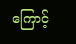ကြောင့်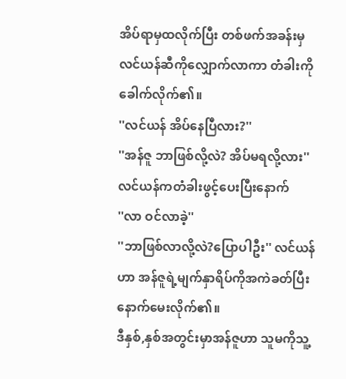အိပ်ရာမှထလိုက်ပြီး တစ်ဖက်အခန်းမှ လင်ယန်ဆီကိုလျှောက်လာကာ တံခါးကိုခေါက်လိုက်၏။
''လင်ယန် အိပ်နေပြီလား?''
''အန်ဇူ ဘာဖြစ်လို့လဲ? အိပ်မရလို့လား''
လင်ယန်ကတံခါးဖွင့်ပေးပြီးနောက်
''လာ ဝင်လာခဲ့''
''ဘာဖြစ်လာလို့လဲ?ပြောပါဦး'' လင်ယန်ဟာ အန်ဇူရဲ့မျက်နှာရိပ်ကိုအကဲခတ်ပြီးနောက်မေးလိုက်၏။
ဒီနှစ်,နှစ်အတွင်းမှာအန်ဇူဟာ သူမကိုသူ့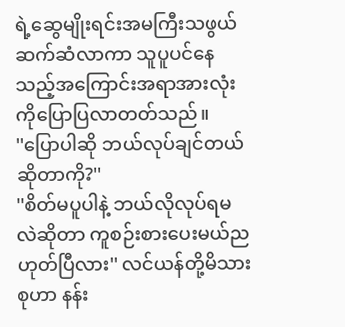ရဲ့ဆွေမျိုးရင်းအမကြီးသဖွယ်ဆက်ဆံလာကာ သူပူပင်နေသည့်အကြောင်းအရာအားလုံးကိုပြောပြလာတတ်သည်။
''ပြောပါဆို ဘယ်လုပ်ချင်တယ်ဆိုတာကို?''
''စိတ်မပူပါနဲ့ ဘယ်လိုလုပ်ရမလဲဆိုတာ ကူစဉ်းစားပေးမယ်ညဟုတ်ပြီလား'' လင်ယန်တို့မိသားစုဟာ နန်း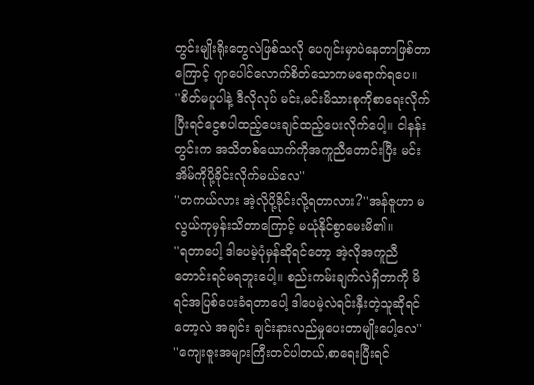တွင်းမျိုးရိုးတွေလဲဖြစ်သလို ပေဂျင်းမှာပဲနေတာဖြစ်တာကြောင့် ဂျာပေါင်လောက်စိတ်သောကမရောက်ရပေ။
''စိတ်မပူပါနဲ့ ဒီလိုလုပ် မင်း,မင်းမိသားစုကိုစာရေးလိုက် ပြီးရင်ငွေစပါထည့်ပေးချင်ထည့်ပေးလိုက်ပေါ့။ ငါနန်းတွင်းက အသိတစ်ယောက်ကိုအကူညီတောင်းပြီး မင်းအိမ်ကိုပို့ခိုင်းလိုက်မယ်လေ''
''တကယ်လား အဲ့လိုပို့ခိုင်းလို့ရတာလား?''အန်ဇူဟာ မလွယ်ကုမှန်းသိတာကြောင့် မယုံနိုင်စွာမေးမိ၏။
''ရတာပေါ့ ဒါပေမဲ့ပုံမှန်ဆိုရင်တော့ အဲ့လိုအကူညီတောင်းရင်မရဘူးပေါ့။ စည်းကမ်းချက်လဲရှိတာကို မိရင်အပြစ်ပေးခံရတာပေါ့ ဒါပေမဲ့လဲရင်းနှီးတဲ့သူဆိုရင်တော့လဲ အချင်း ချင်းနားလည်မှုပေးတာမျိုးပေါ့လေ''
''ကျေးဇူးအများကြီးတင်ပါတယ်,စာရေးပြီးရင်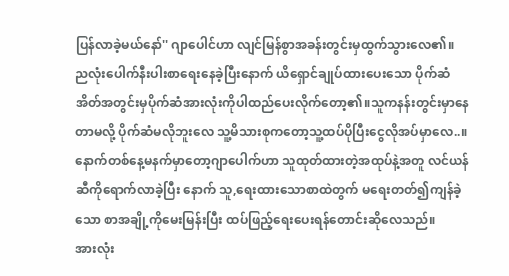ပြန်လာခဲ့မယ်နော်'' ဂျာပေါင်ဟာ လျင်မြန်စွာအခန်းတွင်းမှထွက်သွားလေ၏။
ညလုံးပေါက်နီးပါးစာရေးနေခဲ့ပြီးနောက် ယိရှောင်ချုပ်ထားပေးသော ပိုက်ဆံအိတ်အတွင်းမှပိုက်ဆံအားလုံးကိုပါထည်ပေးလိုက်တော့၏။သူကနန်းတွင်းမှာနေတာမလို့ ပိုက်ဆံမလိုဘူးလေ သူ့မိသားစုကတော့သူ့ထပ်ပိုပြီးငွေလိုအပ်မှာလေ..။
နောက်တစ်နေ့မနက်မှာတော့ဂျာပေါက်ဟာ သူထုတ်ထားတဲ့အထုပ်နဲ့အတူ လင်ယန်ဆီကိုရောက်လာခဲ့ပြီး နောက် သူ,ရေးထားသောစာထဲတွက် မရေးတတ်၍ကျန်ခဲ့သော စာအချို့ကိုမေးမြန်းပြီး ထပ်ဖြည့်ရေးပေးရန်တောင်းဆိုလေသည်။
အားလုံး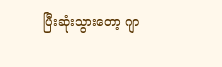ပြီးဆုံးသွားတော့ ဂျာ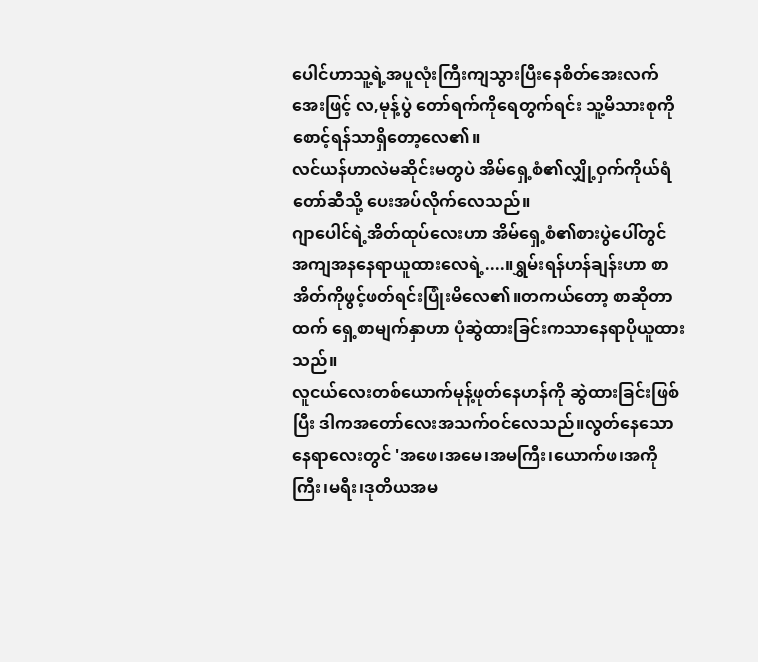ပေါင်ဟာသူ့ရဲ့အပူလုံးကြီးကျသွားပြီးနေစိတ်အေးလက်အေးဖြင့် လ,မုန့်ပွဲ တော်ရက်ကိုရေတွက်ရင်း သူ့မိသားစုကိုစောင့်ရန်သာရှိတော့လေ၏။
လင်ယန်ဟာလဲမဆိုင်းမတွပဲ အိမ်ရှေ့စံ၏လျှို့ဝှက်ကိုယ်ရံတော်ဆီသို့ ပေးအပ်လိုက်လေသည်။
ဂျာပေါင်ရဲ့အိတ်ထုပ်လေးဟာ အိမ်ရှေ့စံ၏စားပွဲပေါ်တွင် အကျအနနေရာယူထားလေရဲ့....။ရွှမ်းရန်ဟန်ချန်းဟာ စာအိတ်ကိုဖွင့်ဖတ်ရင်းပြုံးမိလေ၏။တကယ်တော့ စာဆိုတာထက် ရှေ့စာမျက်နှာဟာ ပုံဆွဲထားခြင်းကသာနေရာပိုယူထားသည်။
လူငယ်လေးတစ်ယောက်မုန့်ဖုတ်နေဟန်ကို ဆွဲထားခြင်းဖြစ်ပြီး ဒါကအတော်လေးအသက်ဝင်လေသည်။လွတ်နေသောနေရာလေးတွင် 'အဖေ၊အမေ၊အမကြီး၊ယောက်ဖ၊အကိုကြီး၊မရီး၊ဒုတိယအမ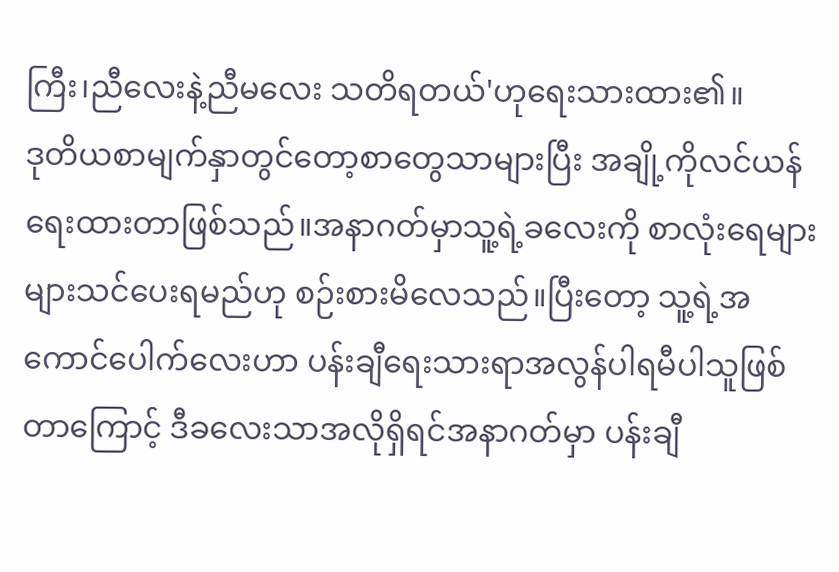ကြီး၊ညီလေးနဲ့ညီမလေး သတိရတယ်'ဟုရေးသားထား၏။
ဒုတိယစာမျက်နှာတွင်တော့စာတွေသာများပြီး အချို့ကိုလင်ယန်ရေးထားတာဖြစ်သည်။အနာဂတ်မှာသူ့ရဲ့ခလေးကို စာလုံးရေများများသင်ပေးရမည်ဟု စဉ်းစားမိလေသည်။ပြီးတော့ သူ့ရဲ့အကောင်ပေါက်လေးဟာ ပန်းချီရေးသားရာအလွန်ပါရမီပါသူဖြစ်တာကြောင့် ဒီခလေးသာအလိုရှိရင်အနာဂတ်မှာ ပန်းချီ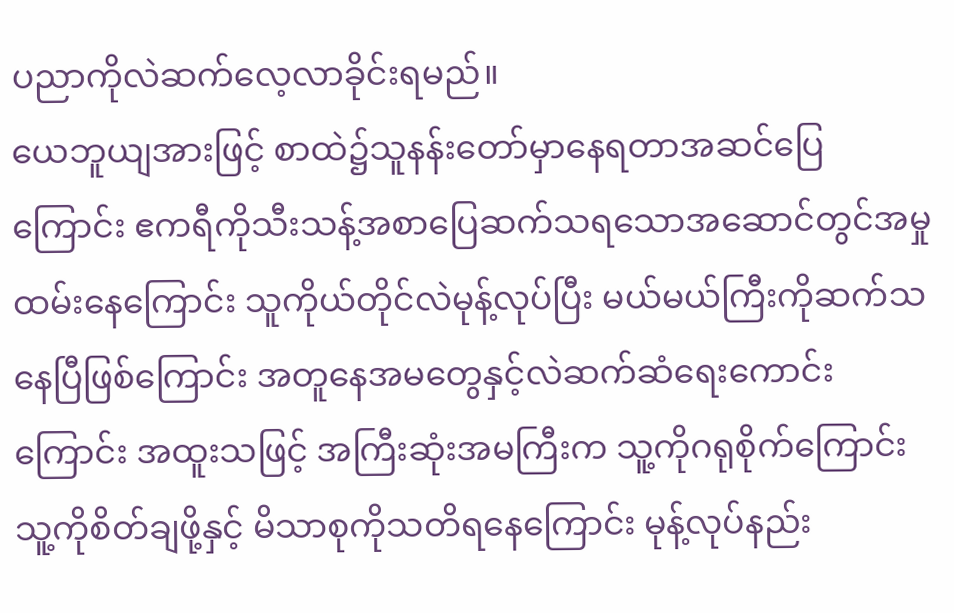ပညာကိုလဲဆက်လေ့လာခိုင်းရမည်။
ယေဘူယျအားဖြင့် စာထဲ၌သူနန်းတော်မှာနေရတာအဆင်ပြေကြောင်း ဧကရီကိုသီးသန့်အစာပြေဆက်သရသောအဆောင်တွင်အမှုထမ်းနေကြောင်း သူကိုယ်တိုင်လဲမုန့်လုပ်ပြီး မယ်မယ်ကြီးကိုဆက်သနေပြီဖြစ်ကြောင်း အတူနေအမတွေနှင့်လဲဆက်ဆံရေးကောင်းကြောင်း အထူးသဖြင့် အကြီးဆုံးအမကြီးက သူ့ကိုဂရုစိုက်ကြောင်း
သူ့ကိုစိတ်ချဖို့နှင့် မိသာစုကိုသတိရနေကြောင်း မုန့်လုပ်နည်း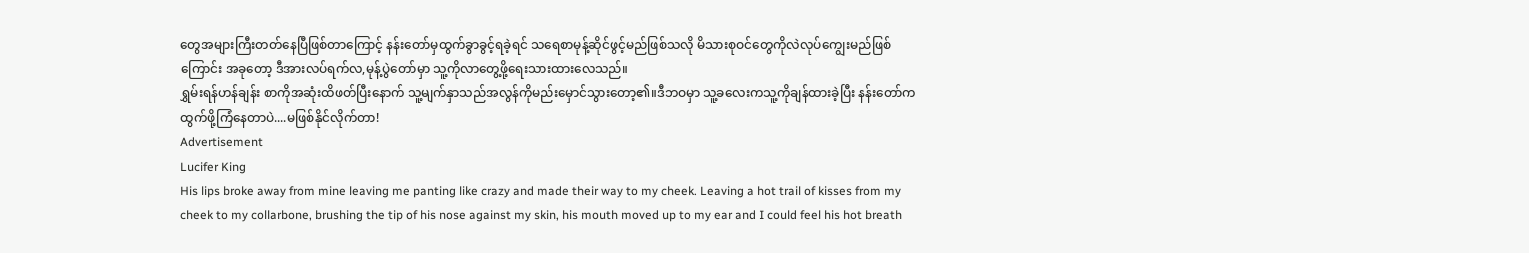တွေအများကြီးတတ်နေပြီဖြစ်တာကြောင့် နန်းတော်မှထွက်ခွာခွင့်ရခဲ့ရင် သရေစာမုန့်ဆိုင်ဖွင့်မည်ဖြစ်သလို မိသားစုဝင်တွေကိုလဲလုပ်ကျွေးမည်ဖြစ်ကြောင်း အခုတော့ ဒီအားလပ်ရက်လ,မုန့်ပွဲတော်မှာ သူ့ကိုလာတွေ့ဖို့ရေးသားထားလေသည်။
ရွှမ်းရန်ဟန်ချန်း စာကိုအဆုံးထိဖတ်ပြီးနောက် သူ့မျက်နှာသည်အလွန်ကိုမည်းမှောင်သွားတော့၏။ဒီဘဝမှာ သူ့ခလေးကသူ့ကိုချန်ထားခဲ့ပြီး နန်းတော်ကထွက်ဖို့ကြံနေတာပဲ....မဖြစ်နိုင်လိုက်တာ!
Advertisement
Lucifer King
His lips broke away from mine leaving me panting like crazy and made their way to my cheek. Leaving a hot trail of kisses from my cheek to my collarbone, brushing the tip of his nose against my skin, his mouth moved up to my ear and I could feel his hot breath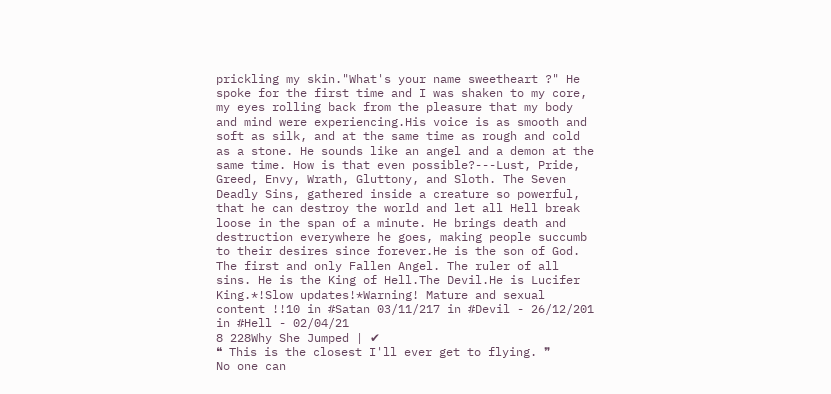prickling my skin."What's your name sweetheart ?" He spoke for the first time and I was shaken to my core, my eyes rolling back from the pleasure that my body and mind were experiencing.His voice is as smooth and soft as silk, and at the same time as rough and cold as a stone. He sounds like an angel and a demon at the same time. How is that even possible?---Lust, Pride, Greed, Envy, Wrath, Gluttony, and Sloth. The Seven Deadly Sins, gathered inside a creature so powerful, that he can destroy the world and let all Hell break loose in the span of a minute. He brings death and destruction everywhere he goes, making people succumb to their desires since forever.He is the son of God. The first and only Fallen Angel. The ruler of all sins. He is the King of Hell.The Devil.He is Lucifer King.*!Slow updates!*Warning! Mature and sexual content !!10 in #Satan 03/11/217 in #Devil - 26/12/201 in #Hell - 02/04/21
8 228Why She Jumped | ✔
❝ This is the closest I'll ever get to flying. ❞        No one can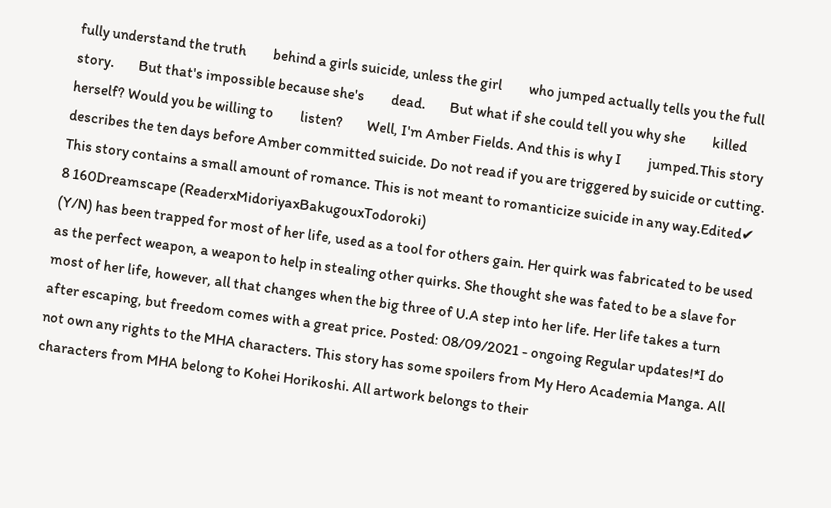fully understand the truth         behind a girls suicide, unless the girl         who jumped actually tells you the full         story.        But that's impossible because she's         dead.        But what if she could tell you why she         killed herself? Would you be willing to         listen?        Well, I'm Amber Fields. And this is why I         jumped.This story describes the ten days before Amber committed suicide. Do not read if you are triggered by suicide or cutting. This story contains a small amount of romance. This is not meant to romanticize suicide in any way.Edited✔
8 160Dreamscape (ReaderxMidoriyaxBakugouxTodoroki)
(Y/N) has been trapped for most of her life, used as a tool for others gain. Her quirk was fabricated to be used as the perfect weapon, a weapon to help in stealing other quirks. She thought she was fated to be a slave for most of her life, however, all that changes when the big three of U.A step into her life. Her life takes a turn after escaping, but freedom comes with a great price. Posted: 08/09/2021 - ongoing Regular updates!*I do not own any rights to the MHA characters. This story has some spoilers from My Hero Academia Manga. All characters from MHA belong to Kohei Horikoshi. All artwork belongs to their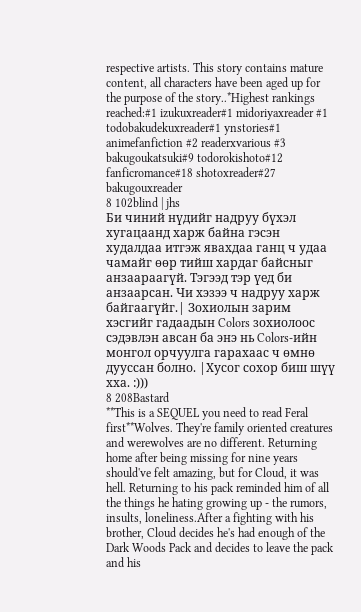respective artists. This story contains mature content, all characters have been aged up for the purpose of the story..*Highest rankings reached:#1 izukuxreader#1 midoriyaxreader #1 todobakudekuxreader#1 ynstories#1 animefanfiction #2 readerxvarious #3 bakugoukatsuki#9 todorokishoto#12 fanficromance#18 shotoxreader#27 bakugouxreader
8 102blind | jhs
Би чиний нүдийг надруу бүхэл хугацаанд харж байна гэсэн худалдаа итгэж явахдаа ганц ч удаа чамайг өөр тийш хардаг байсныг анзаараагүй. Тэгээд тэр үед би анзаарсан. Чи хэзээ ч надруу харж байгаагүйг.| Зохиолын зарим хэсгийг гадаадын Colors зохиолоос сэдэвлэн авсан ба энэ нь Colors-ийн монгол орчуулга гарахаас ч өмнө дууссан болно. |Хусог сохор биш шүү хха. :)))
8 208Bastard
**This is a SEQUEL you need to read Feral first**Wolves. They're family oriented creatures and werewolves are no different. Returning home after being missing for nine years should've felt amazing, but for Cloud, it was hell. Returning to his pack reminded him of all the things he hating growing up - the rumors, insults, loneliness.After a fighting with his brother, Cloud decides he's had enough of the Dark Woods Pack and decides to leave the pack and his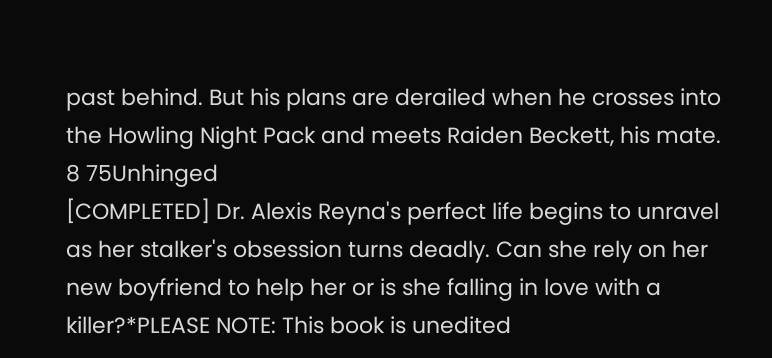past behind. But his plans are derailed when he crosses into the Howling Night Pack and meets Raiden Beckett, his mate.
8 75Unhinged
[COMPLETED] Dr. Alexis Reyna's perfect life begins to unravel as her stalker's obsession turns deadly. Can she rely on her new boyfriend to help her or is she falling in love with a killer?*PLEASE NOTE: This book is unedited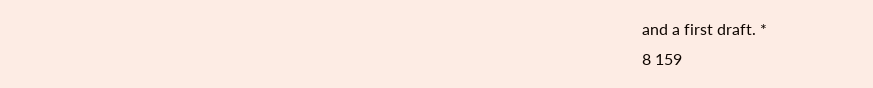and a first draft. *
8 159